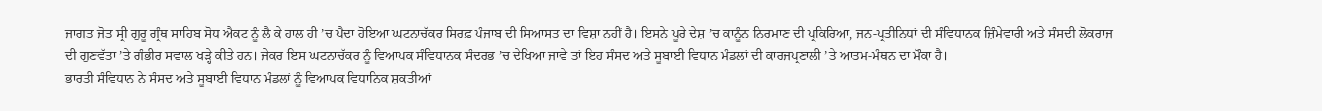ਜਾਗਤ ਜੋਤ ਸ੍ਰੀ ਗੁਰੂ ਗ੍ਰੰਥ ਸਾਹਿਬ ਸੋਧ ਐਕਟ ਨੂੰ ਲੈ ਕੇ ਹਾਲ ਹੀ ’ਚ ਪੈਦਾ ਹੋਇਆ ਘਟਨਾਚੱਕਰ ਸਿਰਫ਼ ਪੰਜਾਬ ਦੀ ਸਿਆਸਤ ਦਾ ਵਿਸ਼ਾ ਨਹੀਂ ਹੈ। ਇਸਨੇ ਪੂਰੇ ਦੇਸ਼ ’ਚ ਕਾਨੂੰਨ ਨਿਰਮਾਣ ਦੀ ਪ੍ਰਕਿਰਿਆ, ਜਨ-ਪ੍ਰਤੀਨਿਧਾਂ ਦੀ ਸੰਵਿਧਾਨਕ ਜ਼ਿੰਮੇਵਾਰੀ ਅਤੇ ਸੰਸਦੀ ਲੋਕਰਾਜ ਦੀ ਗੁਣਵੱਤਾ ’ਤੇ ਗੰਭੀਰ ਸਵਾਲ ਖੜ੍ਹੇ ਕੀਤੇ ਹਨ। ਜੇਕਰ ਇਸ ਘਟਨਾਚੱਕਰ ਨੂੰ ਵਿਆਪਕ ਸੰਵਿਧਾਨਕ ਸੰਦਰਭ ’ਚ ਦੇਖਿਆ ਜਾਵੇ ਤਾਂ ਇਹ ਸੰਸਦ ਅਤੇ ਸੂਬਾਈ ਵਿਧਾਨ ਮੰਡਲਾਂ ਦੀ ਕਾਰਜਪ੍ਰਣਾਲੀ ’ਤੇ ਆਤਮ-ਮੰਥਨ ਦਾ ਮੌਕਾ ਹੈ।
ਭਾਰਤੀ ਸੰਵਿਧਾਨ ਨੇ ਸੰਸਦ ਅਤੇ ਸੂਬਾਈ ਵਿਧਾਨ ਮੰਡਲਾਂ ਨੂੰ ਵਿਆਪਕ ਵਿਧਾਨਿਕ ਸ਼ਕਤੀਆਂ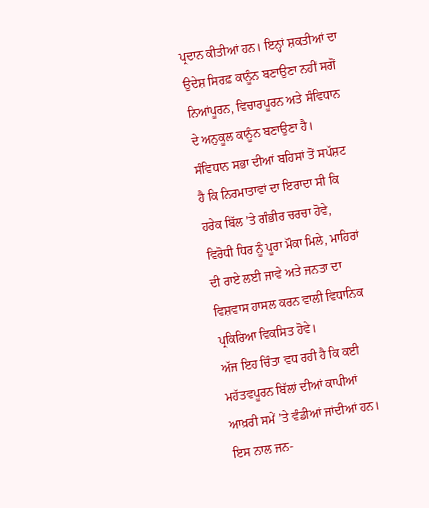ਪ੍ਰਦਾਨ ਕੀਤੀਆਂ ਹਨ। ਇਨ੍ਹਾਂ ਸ਼ਕਤੀਆਂ ਦਾ ਉਦੇਸ਼ ਸਿਰਫ਼ ਕਾਨੂੰਨ ਬਣਾਉਣਾ ਨਹੀਂ ਸਗੋਂ ਨਿਆਂਪੂਰਨ, ਵਿਚਾਰਪੂਰਨ ਅਤੇ ਸੰਵਿਧਾਨ ਦੇ ਅਨੁਕੂਲ ਕਾਨੂੰਨ ਬਣਾਉਣਾ ਹੈ। ਸੰਵਿਧਾਨ ਸਭਾ ਦੀਆਂ ਬਹਿਸਾਂ ਤੋਂ ਸਪੱਸ਼ਟ ਹੈ ਕਿ ਨਿਰਮਾਤਾਵਾਂ ਦਾ ਇਰਾਦਾ ਸੀ ਕਿ ਹਰੇਕ ਬਿੱਲ ’ਤੇ ਗੰਭੀਰ ਚਰਚਾ ਹੋਵੇ, ਵਿਰੋਧੀ ਧਿਰ ਨੂੰ ਪੂਰਾ ਮੌਕਾ ਮਿਲੇ, ਮਾਹਿਰਾਂ ਦੀ ਰਾਏ ਲਈ ਜਾਵੇ ਅਤੇ ਜਨਤਾ ਦਾ ਵਿਸ਼ਵਾਸ ਹਾਸਲ ਕਰਨ ਵਾਲੀ ਵਿਧਾਨਿਕ ਪ੍ਰਕਿਰਿਆ ਵਿਕਸਿਤ ਹੋਵੇ।
ਅੱਜ ਇਹ ਚਿੰਤਾ ਵਧ ਰਹੀ ਹੈ ਕਿ ਕਈ ਮਹੱਤਵਪੂਰਨ ਬਿੱਲਾਂ ਦੀਆਂ ਕਾਪੀਆਂ ਆਖ਼ਰੀ ਸਮੇਂ ’ਤੇ ਵੰਡੀਆਂ ਜਾਂਦੀਆਂ ਹਨ। ਇਸ ਨਾਲ ਜਨ-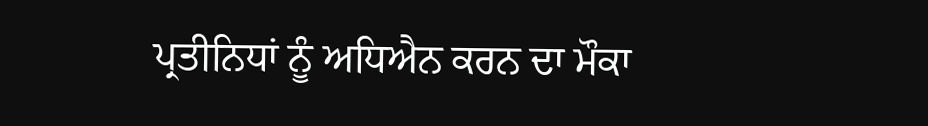ਪ੍ਰਤੀਨਿਧਾਂ ਨੂੰ ਅਧਿਐਨ ਕਰਨ ਦਾ ਮੌਕਾ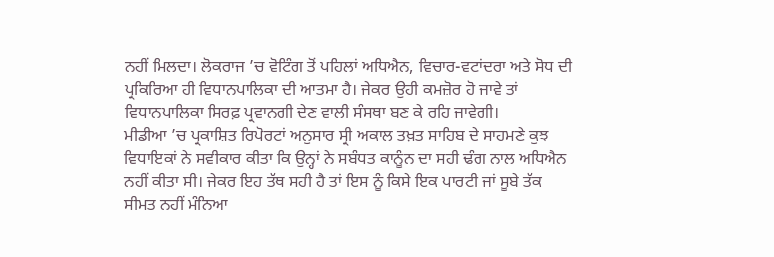ਨਹੀਂ ਮਿਲਦਾ। ਲੋਕਰਾਜ ’ਚ ਵੋਟਿੰਗ ਤੋਂ ਪਹਿਲਾਂ ਅਧਿਐਨ, ਵਿਚਾਰ-ਵਟਾਂਦਰਾ ਅਤੇ ਸੋਧ ਦੀ ਪ੍ਰਕਿਰਿਆ ਹੀ ਵਿਧਾਨਪਾਲਿਕਾ ਦੀ ਆਤਮਾ ਹੈ। ਜੇਕਰ ਉਹੀ ਕਮਜ਼ੋਰ ਹੋ ਜਾਵੇ ਤਾਂ ਵਿਧਾਨਪਾਲਿਕਾ ਸਿਰਫ਼ ਪ੍ਰਵਾਨਗੀ ਦੇਣ ਵਾਲੀ ਸੰਸਥਾ ਬਣ ਕੇ ਰਹਿ ਜਾਵੇਗੀ।
ਮੀਡੀਆ ’ਚ ਪ੍ਰਕਾਸ਼ਿਤ ਰਿਪੋਰਟਾਂ ਅਨੁਸਾਰ ਸ੍ਰੀ ਅਕਾਲ ਤਖ਼ਤ ਸਾਹਿਬ ਦੇ ਸਾਹਮਣੇ ਕੁਝ ਵਿਧਾਇਕਾਂ ਨੇ ਸਵੀਕਾਰ ਕੀਤਾ ਕਿ ਉਨ੍ਹਾਂ ਨੇ ਸਬੰਧਤ ਕਾਨੂੰਨ ਦਾ ਸਹੀ ਢੰਗ ਨਾਲ ਅਧਿਐਨ ਨਹੀਂ ਕੀਤਾ ਸੀ। ਜੇਕਰ ਇਹ ਤੱਥ ਸਹੀ ਹੈ ਤਾਂ ਇਸ ਨੂੰ ਕਿਸੇ ਇਕ ਪਾਰਟੀ ਜਾਂ ਸੂਬੇ ਤੱਕ ਸੀਮਤ ਨਹੀਂ ਮੰਨਿਆ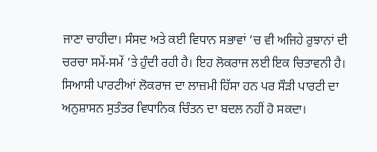ਜਾਣਾ ਚਾਹੀਦਾ। ਸੰਸਦ ਅਤੇ ਕਈ ਵਿਧਾਨ ਸਭਾਵਾਂ ’ਚ ਵੀ ਅਜਿਹੇ ਰੁਝਾਨਾਂ ਦੀ ਚਰਚਾ ਸਮੇਂ-ਸਮੇਂ ’ਤੇ ਹੁੰਦੀ ਰਹੀ ਹੈ। ਇਹ ਲੋਕਰਾਜ ਲਈ ਇਕ ਚਿਤਾਵਨੀ ਹੈ।
ਸਿਆਸੀ ਪਾਰਟੀਆਂ ਲੋਕਰਾਜ ਦਾ ਲਾਜ਼ਮੀ ਹਿੱਸਾ ਹਨ ਪਰ ਸੌੜੀ ਪਾਰਟੀ ਦਾ ਅਨੁਸ਼ਾਸਨ ਸੁਤੰਤਰ ਵਿਧਾਨਿਕ ਚਿੰਤਨ ਦਾ ਬਦਲ ਨਹੀਂ ਹੋ ਸਕਦਾ।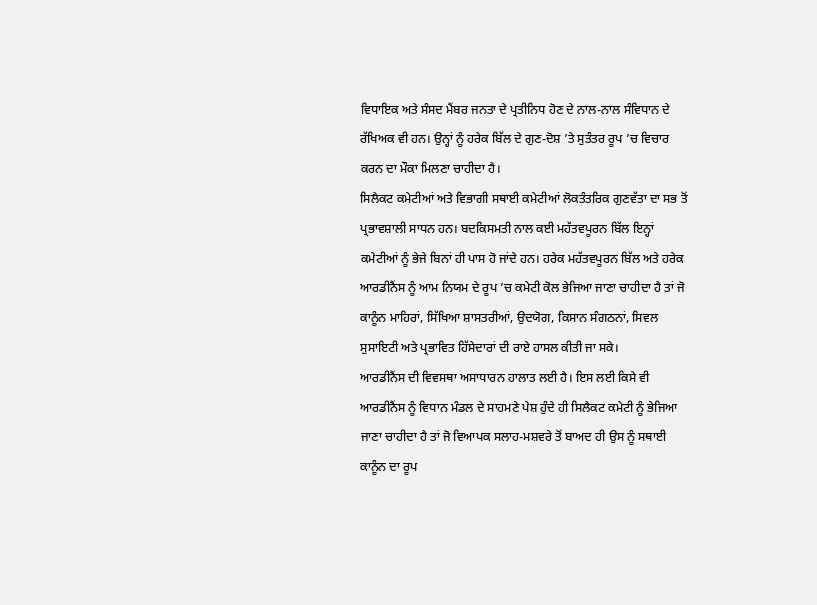ਵਿਧਾਇਕ ਅਤੇ ਸੰਸਦ ਮੈਂਬਰ ਜਨਤਾ ਦੇ ਪ੍ਰਤੀਨਿਧ ਹੋਣ ਦੇ ਨਾਲ-ਨਾਲ ਸੰਵਿਧਾਨ ਦੇ ਰੱਖਿਅਕ ਵੀ ਹਨ। ਉਨ੍ਹਾਂ ਨੂੰ ਹਰੇਕ ਬਿੱਲ ਦੇ ਗੁਣ-ਦੋਸ਼ ’ਤੇ ਸੁਤੰਤਰ ਰੂਪ ’ਚ ਵਿਚਾਰ ਕਰਨ ਦਾ ਮੌਕਾ ਮਿਲਣਾ ਚਾਹੀਦਾ ਹੈ।
ਸਿਲੈਕਟ ਕਮੇਟੀਆਂ ਅਤੇ ਵਿਭਾਗੀ ਸਥਾਈ ਕਮੇਟੀਆਂ ਲੋਕਤੰਤਰਿਕ ਗੁਣਵੱਤਾ ਦਾ ਸਭ ਤੋਂ ਪ੍ਰਭਾਵਸ਼ਾਲੀ ਸਾਧਨ ਹਨ। ਬਦਕਿਸਮਤੀ ਨਾਲ ਕਈ ਮਹੱਤਵਪੂਰਨ ਬਿੱਲ ਇਨ੍ਹਾਂ ਕਮੇਟੀਆਂ ਨੂੰ ਭੇਜੇ ਬਿਨਾਂ ਹੀ ਪਾਸ ਹੋ ਜਾਂਦੇ ਹਨ। ਹਰੇਕ ਮਹੱਤਵਪੂਰਨ ਬਿੱਲ ਅਤੇ ਹਰੇਕ ਆਰਡੀਨੈਂਸ ਨੂੰ ਆਮ ਨਿਯਮ ਦੇ ਰੂਪ ’ਚ ਕਮੇਟੀ ਕੋਲ ਭੇਜਿਆ ਜਾਣਾ ਚਾਹੀਦਾ ਹੈ ਤਾਂ ਜੋ ਕਾਨੂੰਨ ਮਾਹਿਰਾਂ, ਸਿੱਖਿਆ ਸ਼ਾਸਤਰੀਆਂ, ਉਦਯੋਗ, ਕਿਸਾਨ ਸੰਗਠਨਾਂ, ਸਿਵਲ ਸੁਸਾਇਟੀ ਅਤੇ ਪ੍ਰਭਾਵਿਤ ਹਿੱਸੇਦਾਰਾਂ ਦੀ ਰਾਏ ਹਾਸਲ ਕੀਤੀ ਜਾ ਸਕੇ।
ਆਰਡੀਨੈਂਸ ਦੀ ਵਿਵਸਥਾ ਅਸਾਧਾਰਨ ਹਾਲਾਤ ਲਈ ਹੈ। ਇਸ ਲਈ ਕਿਸੇ ਵੀ ਆਰਡੀਨੈਂਸ ਨੂੰ ਵਿਧਾਨ ਮੰਡਲ ਦੇ ਸਾਹਮਣੇ ਪੇਸ਼ ਹੁੰਦੇ ਹੀ ਸਿਲੈਕਟ ਕਮੇਟੀ ਨੂੰ ਭੇਜਿਆ ਜਾਣਾ ਚਾਹੀਦਾ ਹੈ ਤਾਂ ਜੋ ਵਿਆਪਕ ਸਲਾਹ-ਮਸ਼ਵਰੇ ਤੋਂ ਬਾਅਦ ਹੀ ਉਸ ਨੂੰ ਸਥਾਈ ਕਾਨੂੰਨ ਦਾ ਰੂਪ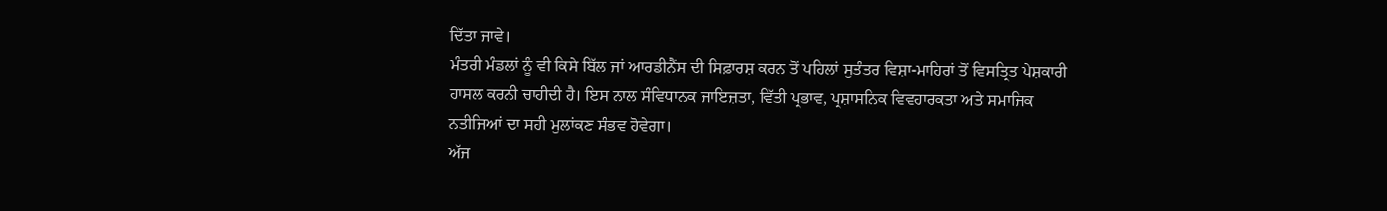ਦਿੱਤਾ ਜਾਵੇ।
ਮੰਤਰੀ ਮੰਡਲਾਂ ਨੂੰ ਵੀ ਕਿਸੇ ਬਿੱਲ ਜਾਂ ਆਰਡੀਨੈਂਸ ਦੀ ਸਿਫ਼ਾਰਸ਼ ਕਰਨ ਤੋਂ ਪਹਿਲਾਂ ਸੁਤੰਤਰ ਵਿਸ਼ਾ-ਮਾਹਿਰਾਂ ਤੋਂ ਵਿਸਤ੍ਰਿਤ ਪੇਸ਼ਕਾਰੀ ਹਾਸਲ ਕਰਨੀ ਚਾਹੀਦੀ ਹੈ। ਇਸ ਨਾਲ ਸੰਵਿਧਾਨਕ ਜਾਇਜ਼ਤਾ, ਵਿੱਤੀ ਪ੍ਰਭਾਵ, ਪ੍ਰਸ਼ਾਸਨਿਕ ਵਿਵਹਾਰਕਤਾ ਅਤੇ ਸਮਾਜਿਕ ਨਤੀਜਿਆਂ ਦਾ ਸਹੀ ਮੁਲਾਂਕਣ ਸੰਭਵ ਹੋਵੇਗਾ।
ਅੱਜ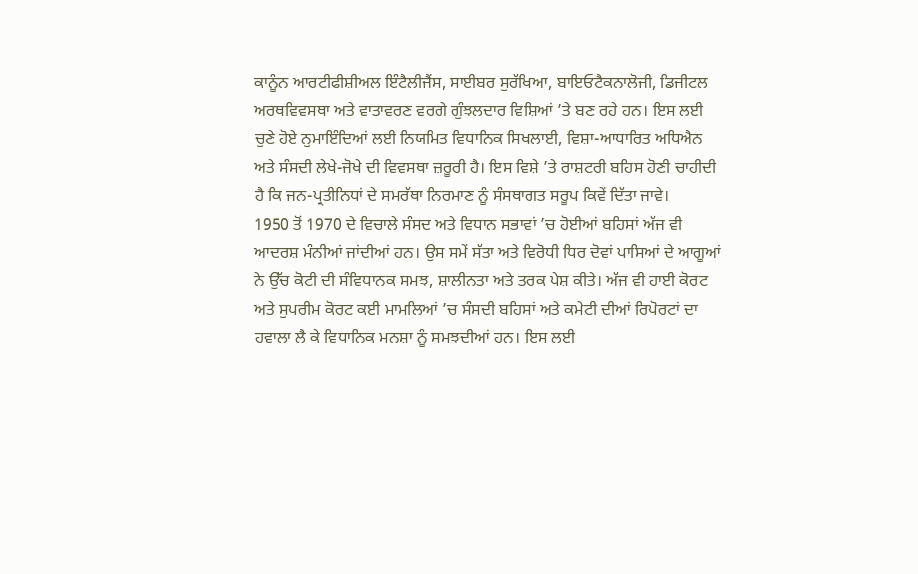ਕਾਨੂੰਨ ਆਰਟੀਫੀਸ਼ੀਅਲ ਇੰਟੈਲੀਜੈਂਸ, ਸਾਈਬਰ ਸੁਰੱਖਿਆ, ਬਾਇਓਟੈਕਨਾਲੋਜੀ, ਡਿਜੀਟਲ ਅਰਥਵਿਵਸਥਾ ਅਤੇ ਵਾਤਾਵਰਣ ਵਰਗੇ ਗੁੰਝਲਦਾਰ ਵਿਸ਼ਿਆਂ ’ਤੇ ਬਣ ਰਹੇ ਹਨ। ਇਸ ਲਈ ਚੁਣੇ ਹੋਏ ਨੁਮਾਇੰਦਿਆਂ ਲਈ ਨਿਯਮਿਤ ਵਿਧਾਨਿਕ ਸਿਖਲਾਈ, ਵਿਸ਼ਾ-ਆਧਾਰਿਤ ਅਧਿਐਨ ਅਤੇ ਸੰਸਦੀ ਲੇਖੇ-ਜੋਖੇ ਦੀ ਵਿਵਸਥਾ ਜ਼ਰੂਰੀ ਹੈ। ਇਸ ਵਿਸ਼ੇ ’ਤੇ ਰਾਸ਼ਟਰੀ ਬਹਿਸ ਹੋਣੀ ਚਾਹੀਦੀ ਹੈ ਕਿ ਜਨ-ਪ੍ਰਤੀਨਿਧਾਂ ਦੇ ਸਮਰੱਥਾ ਨਿਰਮਾਣ ਨੂੰ ਸੰਸਥਾਗਤ ਸਰੂਪ ਕਿਵੇਂ ਦਿੱਤਾ ਜਾਵੇ।
1950 ਤੋਂ 1970 ਦੇ ਵਿਚਾਲੇ ਸੰਸਦ ਅਤੇ ਵਿਧਾਨ ਸਭਾਵਾਂ ’ਚ ਹੋਈਆਂ ਬਹਿਸਾਂ ਅੱਜ ਵੀ ਆਦਰਸ਼ ਮੰਨੀਆਂ ਜਾਂਦੀਆਂ ਹਨ। ਉਸ ਸਮੇਂ ਸੱਤਾ ਅਤੇ ਵਿਰੋਧੀ ਧਿਰ ਦੋਵਾਂ ਪਾਸਿਆਂ ਦੇ ਆਗੂਆਂ ਨੇ ਉੱਚ ਕੋਟੀ ਦੀ ਸੰਵਿਧਾਨਕ ਸਮਝ, ਸ਼ਾਲੀਨਤਾ ਅਤੇ ਤਰਕ ਪੇਸ਼ ਕੀਤੇ। ਅੱਜ ਵੀ ਹਾਈ ਕੋਰਟ ਅਤੇ ਸੁਪਰੀਮ ਕੋਰਟ ਕਈ ਮਾਮਲਿਆਂ ’ਚ ਸੰਸਦੀ ਬਹਿਸਾਂ ਅਤੇ ਕਮੇਟੀ ਦੀਆਂ ਰਿਪੋਰਟਾਂ ਦਾ ਹਵਾਲਾ ਲੈ ਕੇ ਵਿਧਾਨਿਕ ਮਨਸ਼ਾ ਨੂੰ ਸਮਝਦੀਆਂ ਹਨ। ਇਸ ਲਈ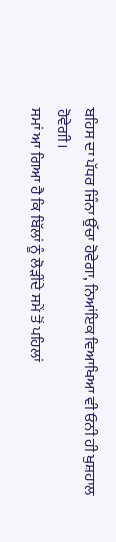ਬਹਿਸ ਦਾ ਪੱਧਰ ਜਿੰਨਾ ਉੱਚਾ ਹੋਵੇਗਾ, ਨਿਆਂਇਕ ਵਿਆਖਿਆ ਵੀ ਓਨੀ ਹੀ ਖੁਸ਼ਹਾਲ ਹੋਵੇਗੀ।
ਸਮਾਂ ਆ ਗਿਆ ਹੈ ਕਿ ਬਿੱਲਾਂ ਨੂੰ ਲੋੜੀਂਦੇ ਸਮੇਂ ਤੋਂ ਪਹਿਲਾਂ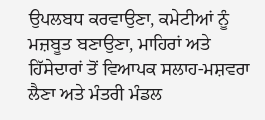ਉਪਲਬਧ ਕਰਵਾਉਣਾ, ਕਮੇਟੀਆਂ ਨੂੰ ਮਜ਼ਬੂਤ ਬਣਾਉਣਾ, ਮਾਹਿਰਾਂ ਅਤੇ ਹਿੱਸੇਦਾਰਾਂ ਤੋਂ ਵਿਆਪਕ ਸਲਾਹ-ਮਸ਼ਵਰਾ ਲੈਣਾ ਅਤੇ ਮੰਤਰੀ ਮੰਡਲ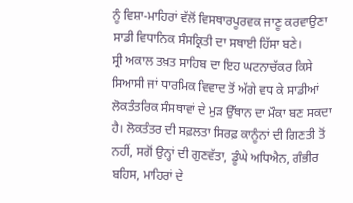ਨੂੰ ਵਿਸ਼ਾ-ਮਾਹਿਰਾਂ ਵੱਲੋਂ ਵਿਸਥਾਰਪੂਰਵਕ ਜਾਣੂ ਕਰਵਾਉਣਾ ਸਾਡੀ ਵਿਧਾਨਿਕ ਸੰਸਕ੍ਰਿਤੀ ਦਾ ਸਥਾਈ ਹਿੱਸਾ ਬਣੇ।
ਸ੍ਰੀ ਅਕਾਲ ਤਖ਼ਤ ਸਾਹਿਬ ਦਾ ਇਹ ਘਟਨਾਚੱਕਰ ਕਿਸੇ ਸਿਆਸੀ ਜਾਂ ਧਾਰਮਿਕ ਵਿਵਾਦ ਤੋਂ ਅੱਗੇ ਵਧ ਕੇ ਸਾਡੀਆਂ ਲੋਕਤੰਤਰਿਕ ਸੰਸਥਾਵਾਂ ਦੇ ਮੁੜ ਉੱਥਾਨ ਦਾ ਮੌਕਾ ਬਣ ਸਕਦਾ ਹੈ। ਲੋਕਤੰਤਰ ਦੀ ਸਫ਼ਲਤਾ ਸਿਰਫ਼ ਕਾਨੂੰਨਾਂ ਦੀ ਗਿਣਤੀ ਤੋਂ ਨਹੀਂ, ਸਗੋਂ ਉਨ੍ਹਾਂ ਦੀ ਗੁਣਵੱਤਾ, ਡੂੰਘੇ ਅਧਿਐਨ, ਗੰਭੀਰ ਬਹਿਸ, ਮਾਹਿਰਾਂ ਦੇ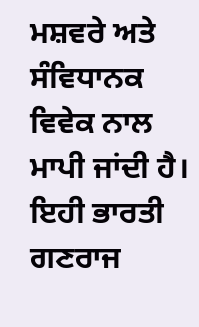ਮਸ਼ਵਰੇ ਅਤੇ ਸੰਵਿਧਾਨਕ ਵਿਵੇਕ ਨਾਲ ਮਾਪੀ ਜਾਂਦੀ ਹੈ। ਇਹੀ ਭਾਰਤੀ ਗਣਰਾਜ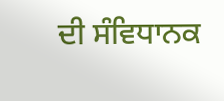ਦੀ ਸੰਵਿਧਾਨਕ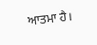ਆਤਮਾ ਹੈ।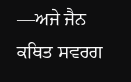—ਅਜੇ ਜੈਨ
ਕਥਿਤ ਸਵਰਗ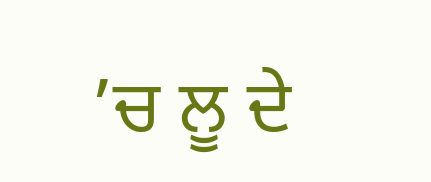’ਚ ਲੂ ਦੇ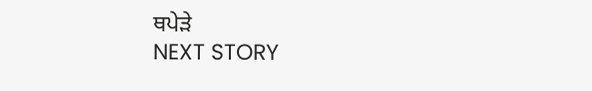ਥਪੇੜੇ
NEXT STORY